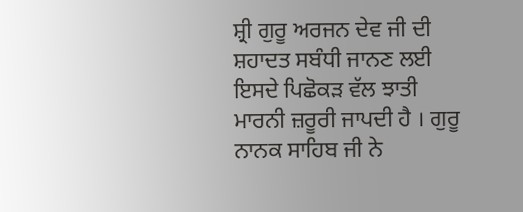ਸ਼੍ਰੀ ਗੁਰੂ ਅਰਜਨ ਦੇਵ ਜੀ ਦੀ ਸ਼ਹਾਦਤ ਸਬੰਧੀ ਜਾਨਣ ਲਈ ਇਸਦੇ ਪਿਛੋਕੜ ਵੱਲ ਝਾਤੀ ਮਾਰਨੀ ਜ਼ਰੂਰੀ ਜਾਪਦੀ ਹੈ । ਗੁਰੂ ਨਾਨਕ ਸਾਹਿਬ ਜੀ ਨੇ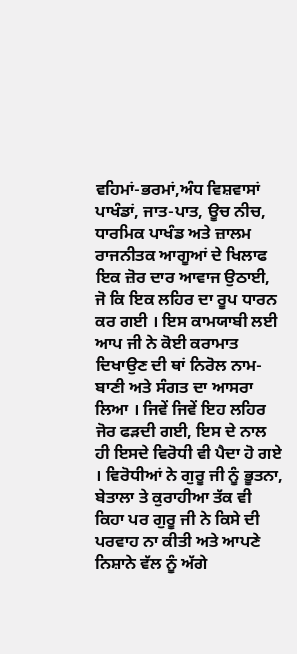ਵਹਿਮਾਂ-ਭਰਮਾਂ,ਅੰਧ ਵਿਸ਼ਵਾਸਾਂ ਪਾਖੰਡਾਂ, ਜਾਤ-ਪਾਤ, ਊਚ ਨੀਚ, ਧਾਰਮਿਕ ਪਾਖੰਡ ਅਤੇ ਜ਼ਾਲਮ ਰਾਜਨੀਤਕ ਆਗੂਆਂ ਦੇ ਖਿਲਾਫ ਇਕ ਜ਼ੋਰ ਦਾਰ ਆਵਾਜ ਉਠਾਈ, ਜੋ ਕਿ ਇਕ ਲਹਿਰ ਦਾ ਰੂਪ ਧਾਰਨ ਕਰ ਗਈ । ਇਸ ਕਾਮਯਾਬੀ ਲਈ ਆਪ ਜੀ ਨੇ ਕੋਈ ਕਰਾਮਾਤ ਦਿਖਾਉਣ ਦੀ ਥਾਂ ਨਿਰੋਲ ਨਾਮ-ਬਾਣੀ ਅਤੇ ਸੰਗਤ ਦਾ ਆਸਰਾ ਲਿਆ । ਜਿਵੇਂ ਜਿਵੇਂ ਇਹ ਲਹਿਰ ਜੋਰ ਫੜਦੀ ਗਈ, ਇਸ ਦੇ ਨਾਲ ਹੀ ਇਸਦੇ ਵਿਰੋਧੀ ਵੀ ਪੈਦਾ ਹੋ ਗਏ । ਵਿਰੋਧੀਆਂ ਨੇ ਗੁਰੂ ਜੀ ਨੂੰ ਭੂਤਨਾ, ਬੇਤਾਲਾ ਤੇ ਕੁਰਾਹੀਆ ਤੱਕ ਵੀ ਕਿਹਾ ਪਰ ਗੁਰੂ ਜੀ ਨੇ ਕਿਸੇ ਦੀ ਪਰਵਾਹ ਨਾ ਕੀਤੀ ਅਤੇ ਆਪਣੇ ਨਿਸ਼ਾਨੇ ਵੱਲ ਨੂੰ ਅੱਗੇ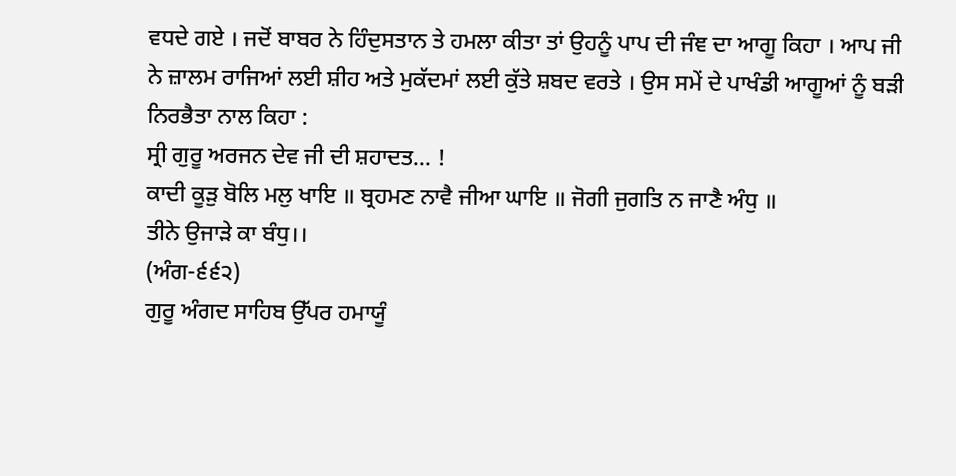ਵਧਦੇ ਗਏ । ਜਦੋਂ ਬਾਬਰ ਨੇ ਹਿੰਦੁਸਤਾਨ ਤੇ ਹਮਲਾ ਕੀਤਾ ਤਾਂ ਉਹਨੂੰ ਪਾਪ ਦੀ ਜੰਞ ਦਾ ਆਗੂ ਕਿਹਾ । ਆਪ ਜੀ ਨੇ ਜ਼ਾਲਮ ਰਾਜਿਆਂ ਲਈ ਸ਼ੀਹ ਅਤੇ ਮੁਕੱਦਮਾਂ ਲਈ ਕੁੱਤੇ ਸ਼ਬਦ ਵਰਤੇ । ਉਸ ਸਮੇਂ ਦੇ ਪਾਖੰਡੀ ਆਗੂਆਂ ਨੂੰ ਬੜੀ ਨਿਰਭੈਤਾ ਨਾਲ ਕਿਹਾ :
ਸ੍ਰੀ ਗੁਰੂ ਅਰਜਨ ਦੇਵ ਜੀ ਦੀ ਸ਼ਹਾਦਤ… !
ਕਾਦੀ ਕੂੜੁ ਬੋਲਿ ਮਲੁ ਖਾਇ ॥ ਬ੍ਰਹਮਣ ਨਾਵੈ ਜੀਆ ਘਾਇ ॥ ਜੋਗੀ ਜੁਗਤਿ ਨ ਜਾਣੈ ਅੰਧੁ ॥
ਤੀਨੇ ਉਜਾੜੇ ਕਾ ਬੰਧੁ।।
(ਅੰਗ-੬੬੨)
ਗੁਰੂ ਅੰਗਦ ਸਾਹਿਬ ਉੱਪਰ ਹਮਾਯੂੰ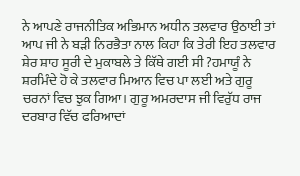ਨੇ ਆਪਣੇ ਰਾਜਨੀਤਿਕ ਅਭਿਮਾਨ ਅਧੀਨ ਤਲਵਾਰ ਉਠਾਈ ਤਾਂ ਆਪ ਜੀ ਨੇ ਬੜੀ ਨਿਰਭੈਤਾ ਨਾਲ ਕਿਹਾ ਕਿ ਤੇਰੀ ਇਹ ਤਲਵਾਰ ਸ਼ੇਰ ਸ਼ਾਹ ਸੂਰੀ ਦੇ ਮੁਕਾਬਲੇ ਤੇ ਕਿੱਥੇ ਗਈ ਸੀ ?ਹਮਾਯੂੰ ਨੇ ਸ਼ਰਮਿੰਦੇ ਹੋ ਕੇ ਤਲਵਾਰ ਮਿਆਨ ਵਿਚ ਪਾ ਲਈ ਅਤੇ ਗੁਰੂ ਚਰਨਾਂ ਵਿਚ ਝੁਕ ਗਿਆ। ਗੁਰੂ ਅਮਰਦਾਸ ਜੀ ਵਿਰੁੱਧ ਰਾਜ ਦਰਬਾਰ ਵਿੱਚ ਫਰਿਆਦਾਂ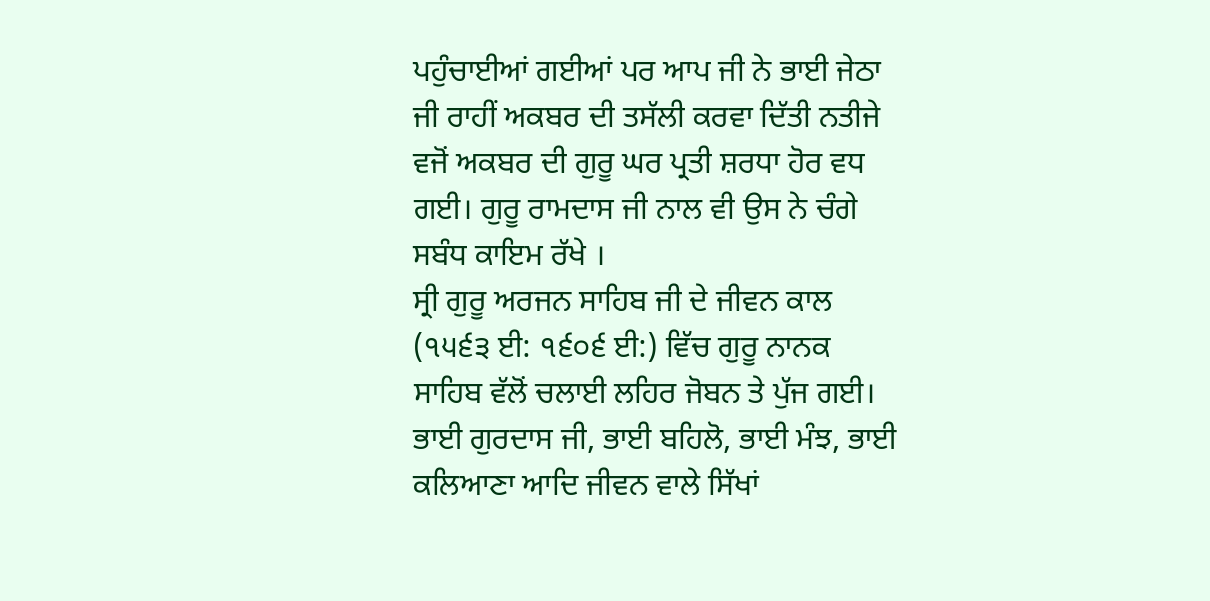ਪਹੁੰਚਾਈਆਂ ਗਈਆਂ ਪਰ ਆਪ ਜੀ ਨੇ ਭਾਈ ਜੇਠਾ ਜੀ ਰਾਹੀਂ ਅਕਬਰ ਦੀ ਤਸੱਲੀ ਕਰਵਾ ਦਿੱਤੀ ਨਤੀਜੇ ਵਜੋਂ ਅਕਬਰ ਦੀ ਗੁਰੂ ਘਰ ਪ੍ਰਤੀ ਸ਼ਰਧਾ ਹੋਰ ਵਧ ਗਈ। ਗੁਰੂ ਰਾਮਦਾਸ ਜੀ ਨਾਲ ਵੀ ਉਸ ਨੇ ਚੰਗੇ ਸਬੰਧ ਕਾਇਮ ਰੱਖੇ ।
ਸ੍ਰੀ ਗੁਰੂ ਅਰਜਨ ਸਾਹਿਬ ਜੀ ਦੇ ਜੀਵਨ ਕਾਲ (੧੫੬੩ ਈ: ੧੬੦੬ ਈ:) ਵਿੱਚ ਗੁਰੂ ਨਾਨਕ ਸਾਹਿਬ ਵੱਲੋਂ ਚਲਾਈ ਲਹਿਰ ਜੋਬਨ ਤੇ ਪੁੱਜ ਗਈ। ਭਾਈ ਗੁਰਦਾਸ ਜੀ, ਭਾਈ ਬਹਿਲੋ, ਭਾਈ ਮੰਝ, ਭਾਈ ਕਲਿਆਣਾ ਆਦਿ ਜੀਵਨ ਵਾਲੇ ਸਿੱਖਾਂ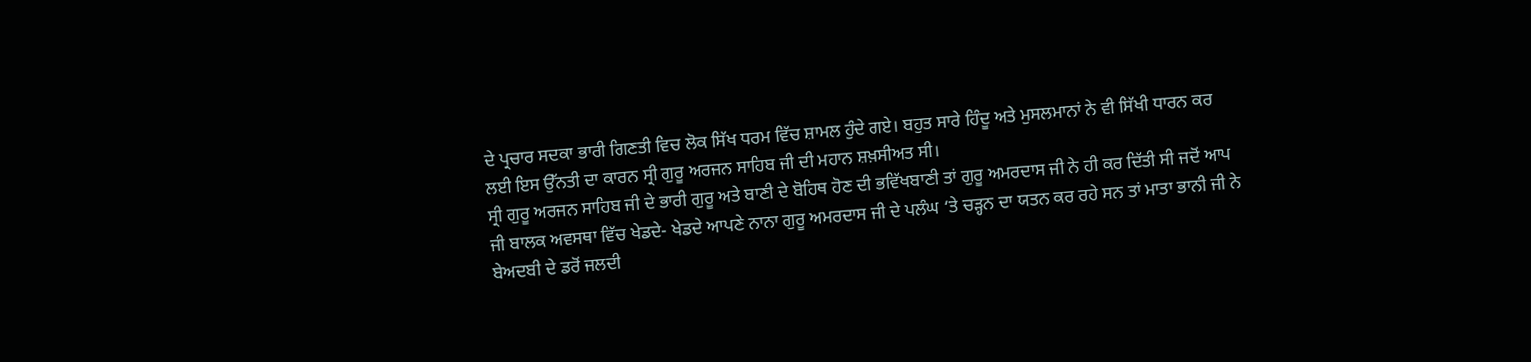ਦੇ ਪ੍ਰਚਾਰ ਸਦਕਾ ਭਾਰੀ ਗਿਣਤੀ ਵਿਚ ਲੋਕ ਸਿੱਖ ਧਰਮ ਵਿੱਚ ਸ਼ਾਮਲ ਹੁੰਦੇ ਗਏ। ਬਹੁਤ ਸਾਰੇ ਹਿੰਦੂ ਅਤੇ ਮੁਸਲਮਾਨਾਂ ਨੇ ਵੀ ਸਿੱਖੀ ਧਾਰਨ ਕਰ ਲਈ ਇਸ ਉੱਨਤੀ ਦਾ ਕਾਰਨ ਸ੍ਰੀ ਗੁਰੂ ਅਰਜਨ ਸਾਹਿਬ ਜੀ ਦੀ ਮਹਾਨ ਸ਼ਖ਼ਸੀਅਤ ਸੀ।
ਸ੍ਰੀ ਗੁਰੂ ਅਰਜਨ ਸਾਹਿਬ ਜੀ ਦੇ ਭਾਰੀ ਗੁਰੂ ਅਤੇ ਬਾਣੀ ਦੇ ਬੋਹਿਥ ਹੋਣ ਦੀ ਭਵਿੱਖਬਾਣੀ ਤਾਂ ਗੁਰੂ ਅਮਰਦਾਸ ਜੀ ਨੇ ਹੀ ਕਰ ਦਿੱਤੀ ਸੀ ਜਦੋਂ ਆਪ ਜੀ ਬਾਲਕ ਅਵਸਥਾ ਵਿੱਚ ਖੇਡਦੇ- ਖੇਡਦੇ ਆਪਣੇ ਨਾਨਾ ਗੁਰੂ ਅਮਰਦਾਸ ਜੀ ਦੇ ਪਲੰਘ ‘ਤੇ ਚੜ੍ਹਨ ਦਾ ਯਤਨ ਕਰ ਰਹੇ ਸਨ ਤਾਂ ਮਾਤਾ ਭਾਨੀ ਜੀ ਨੇ ਬੇਅਦਬੀ ਦੇ ਡਰੋਂ ਜਲਦੀ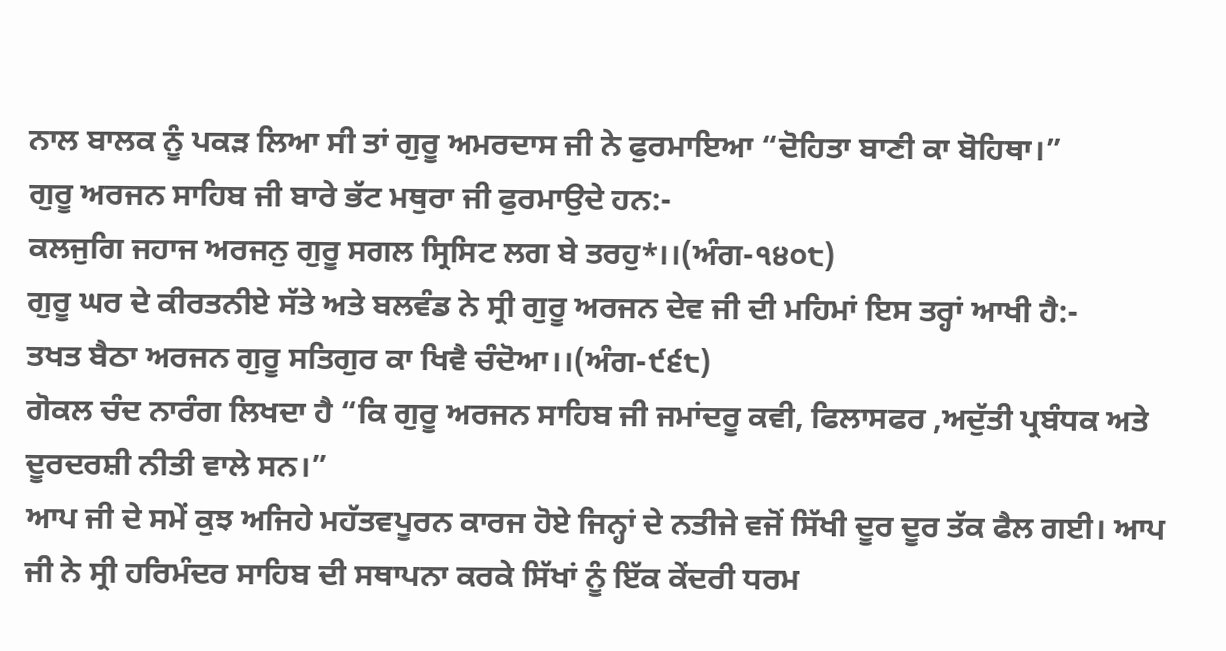ਨਾਲ ਬਾਲਕ ਨੂੰ ਪਕੜ ਲਿਆ ਸੀ ਤਾਂ ਗੁਰੂ ਅਮਰਦਾਸ ਜੀ ਨੇ ਫੁਰਮਾਇਆ “ਦੋਹਿਤਾ ਬਾਣੀ ਕਾ ਬੋਹਿਥਾ।”
ਗੁਰੂ ਅਰਜਨ ਸਾਹਿਬ ਜੀ ਬਾਰੇ ਭੱਟ ਮਥੁਰਾ ਜੀ ਫੁਰਮਾਉਦੇ ਹਨ:-
ਕਲਜੁਗਿ ਜਹਾਜ ਅਰਜਨੁ ਗੁਰੂ ਸਗਲ ਸ੍ਰਿਸਿਟ ਲਗ ਬੇ ਤਰਹੁ*।।(ਅੰਗ-੧੪੦੮)
ਗੁਰੂ ਘਰ ਦੇ ਕੀਰਤਨੀਏ ਸੱਤੇ ਅਤੇ ਬਲਵੰਡ ਨੇ ਸ੍ਰੀ ਗੁਰੂ ਅਰਜਨ ਦੇਵ ਜੀ ਦੀ ਮਹਿਮਾਂ ਇਸ ਤਰ੍ਹਾਂ ਆਖੀ ਹੈ:-
ਤਖਤ ਬੈਠਾ ਅਰਜਨ ਗੁਰੂ ਸਤਿਗੁਰ ਕਾ ਖਿਵੈ ਚੰਦੋਆ।।(ਅੰਗ-੯੬੮)
ਗੋਕਲ ਚੰਦ ਨਾਰੰਗ ਲਿਖਦਾ ਹੈ “ਕਿ ਗੁਰੂ ਅਰਜਨ ਸਾਹਿਬ ਜੀ ਜਮਾਂਦਰੂ ਕਵੀ, ਫਿਲਾਸਫਰ ,ਅਦੁੱਤੀ ਪ੍ਰਬੰਧਕ ਅਤੇ ਦੂਰਦਰਸ਼ੀ ਨੀਤੀ ਵਾਲੇ ਸਨ।”
ਆਪ ਜੀ ਦੇ ਸਮੇਂ ਕੁਝ ਅਜਿਹੇ ਮਹੱਤਵਪੂਰਨ ਕਾਰਜ ਹੋਏ ਜਿਨ੍ਹਾਂ ਦੇ ਨਤੀਜੇ ਵਜੋਂ ਸਿੱਖੀ ਦੂਰ ਦੂਰ ਤੱਕ ਫੈਲ ਗਈ। ਆਪ ਜੀ ਨੇ ਸ੍ਰੀ ਹਰਿਮੰਦਰ ਸਾਹਿਬ ਦੀ ਸਥਾਪਨਾ ਕਰਕੇ ਸਿੱਖਾਂ ਨੂੰ ਇੱਕ ਕੇਂਦਰੀ ਧਰਮ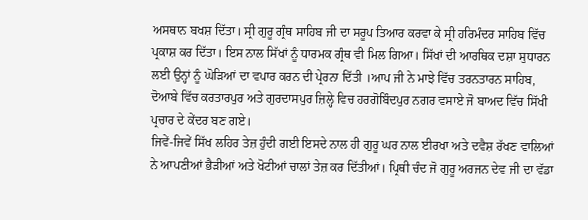ਅਸਥਾਨ ਬਖਸ਼ ਦਿੱਤਾ। ਸ੍ਰੀ ਗੁਰੂ ਗ੍ਰੰਥ ਸਾਹਿਬ ਜੀ ਦਾ ਸਰੂਪ ਤਿਆਰ ਕਰਵਾ ਕੇ ਸ੍ਰੀ ਹਰਿਮੰਦਰ ਸਾਹਿਬ ਵਿੱਚ ਪ੍ਰਕਾਸ਼ ਕਰ ਦਿੱਤਾ। ਇਸ ਨਾਲ ਸਿੱਖਾਂ ਨੂੰ ਧਾਰਮਕ ਗ੍ਰੰਥ ਵੀ ਮਿਲ ਗਿਆ। ਸਿੱਖਾਂ ਦੀ ਆਰਥਿਕ ਦਸ਼ਾ ਸੁਧਾਰਨ ਲਈ ਉਨ੍ਹਾਂ ਨੂੰ ਘੋੜਿਆਂ ਦਾ ਵਪਾਰ ਕਰਨ ਦੀ ਪ੍ਰੇਰਨਾ ਦਿੱਤੀ ।ਆਪ ਜੀ ਨੇ ਮਾਝੇ ਵਿੱਚ ਤਰਨਤਾਰਨ ਸਾਹਿਬ, ਦੋਆਬੇ ਵਿੱਚ ਕਰਤਾਰਪੁਰ ਅਤੇ ਗੁਰਦਾਸਪੁਰ ਜ਼ਿਲ੍ਹੇ ਵਿਚ ਹਰਗੋਬਿੰਦਪੁਰ ਨਗਰ ਵਸਾਏ ਜੋ ਬਾਅਦ ਵਿੱਚ ਸਿੱਖੀ ਪ੍ਰਚਾਰ ਦੇ ਕੇਂਦਰ ਬਣ ਗਏ।
ਜਿਵੇਂ-ਜਿਵੇਂ ਸਿੱਖ ਲਹਿਰ ਤੇਜ਼ ਹੁੰਦੀ ਗਈ ਇਸਦੇ ਨਾਲ ਹੀ ਗੁਰੂ ਘਰ ਨਾਲ ਈਰਖਾ ਅਤੇ ਦਵੈਸ਼ ਰੱਖਣ ਵਾਲਿਆਂ ਨੇ ਆਪਣੀਆਂ ਭੈੜੀਆਂ ਅਤੇ ਖੋਟੀਆਂ ਚਾਲਾਂ ਤੇਜ਼ ਕਰ ਦਿੱਤੀਆਂ। ਪ੍ਰਿਥੀ ਚੰਦ ਜੋ ਗੁਰੂ ਅਰਜਨ ਦੇਵ ਜੀ ਦਾ ਵੱਡਾ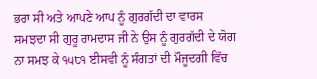ਭਰਾ ਸੀ ਅਤੇ ਆਪਣੇ ਆਪ ਨੂੰ ਗੁਰਗੱਦੀ ਦਾ ਵਾਰਸ ਸਮਝਦਾ ਸੀ ਗੁਰੂ ਰਾਮਦਾਸ ਜੀ ਨੇ ਉਸ ਨੂੰ ਗੁਰਗੱਦੀ ਦੇ ਯੋਗ ਨਾ ਸਮਝ ਕੇ ੧੫੮੧ ਈਸਵੀ ਨੂੰ ਸੰਗਤਾਂ ਦੀ ਮੌਜੂਦਗੀ ਵਿੱਚ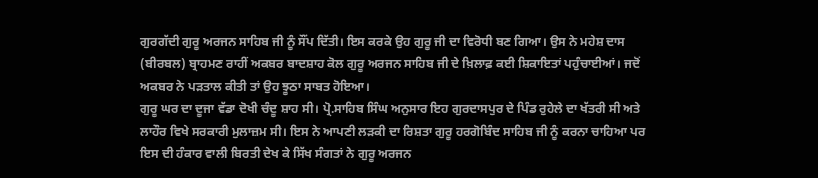ਗੁਰਗੱਦੀ ਗੁਰੂ ਅਰਜਨ ਸਾਹਿਬ ਜੀ ਨੂੰ ਸੌਂਪ ਦਿੱਤੀ। ਇਸ ਕਰਕੇ ਉਹ ਗੁਰੂ ਜੀ ਦਾ ਵਿਰੋਧੀ ਬਣ ਗਿਆ। ਉਸ ਨੇ ਮਹੇਸ਼ ਦਾਸ (ਬੀਰਬਲ) ਬ੍ਰਾਹਮਣ ਰਾਹੀਂ ਅਕਬਰ ਬਾਦਸ਼ਾਹ ਕੋਲ ਗੁਰੂ ਅਰਜਨ ਸਾਹਿਬ ਜੀ ਦੇ ਖ਼ਿਲਾਫ਼ ਕਈ ਸ਼ਿਕਾਇਤਾਂ ਪਹੁੰਚਾਈਆਂ। ਜਦੋਂ ਅਕਬਰ ਨੇ ਪੜਤਾਲ ਕੀਤੀ ਤਾਂ ਉਹ ਝੂਠਾ ਸਾਬਤ ਹੋਇਆ।
ਗੁਰੂ ਘਰ ਦਾ ਦੂਜਾ ਵੱਡਾ ਦੋਖੀ ਚੰਦੂ ਸ਼ਾਹ ਸੀ। ਪ੍ਰੋ.ਸਾਹਿਬ ਸਿੰਘ ਅਨੁਸਾਰ ਇਹ ਗੁਰਦਾਸਪੁਰ ਦੇ ਪਿੰਡ ਰੁਹੇਲੇ ਦਾ ਖੱਤਰੀ ਸੀ ਅਤੇ ਲਾਹੌਰ ਵਿਖੇ ਸਰਕਾਰੀ ਮੁਲਾਜ਼ਮ ਸੀ। ਇਸ ਨੇ ਆਪਣੀ ਲੜਕੀ ਦਾ ਰਿਸ਼ਤਾ ਗੁਰੂ ਹਰਗੋਬਿੰਦ ਸਾਹਿਬ ਜੀ ਨੂੰ ਕਰਨਾ ਚਾਹਿਆ ਪਰ ਇਸ ਦੀ ਹੰਕਾਰ ਵਾਲੀ ਬਿਰਤੀ ਦੇਖ ਕੇ ਸਿੱਖ ਸੰਗਤਾਂ ਨੇ ਗੁਰੂ ਅਰਜਨ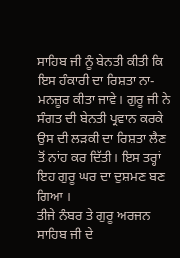ਸਾਹਿਬ ਜੀ ਨੂੰ ਬੇਨਤੀ ਕੀਤੀ ਕਿ ਇਸ ਹੰਕਾਰੀ ਦਾ ਰਿਸ਼ਤਾ ਨਾ-ਮਨਜ਼ੂਰ ਕੀਤਾ ਜਾਵੇ। ਗੁਰੂ ਜੀ ਨੇ ਸੰਗਤ ਦੀ ਬੇਨਤੀ ਪ੍ਰਵਾਨ ਕਰਕੇ ਉਸ ਦੀ ਲੜਕੀ ਦਾ ਰਿਸ਼ਤਾ ਲੈਣ ਤੋਂ ਨਾਂਹ ਕਰ ਦਿੱਤੀ। ਇਸ ਤਰ੍ਹਾਂ ਇਹ ਗੁਰੂ ਘਰ ਦਾ ਦੁਸ਼ਮਣ ਬਣ ਗਿਆ ।
ਤੀਜੇ ਨੰਬਰ ਤੇ ਗੁਰੂ ਅਰਜਨ ਸਾਹਿਬ ਜੀ ਦੇ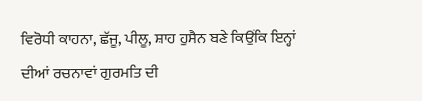ਵਿਰੋਧੀ ਕਾਹਨਾ, ਛੱਜੂ, ਪੀਲੂ, ਸ਼ਾਹ ਹੁਸੈਨ ਬਣੇ ਕਿਉਂਕਿ ਇਨ੍ਹਾਂ ਦੀਆਂ ਰਚਨਾਵਾਂ ਗੁਰਮਤਿ ਦੀ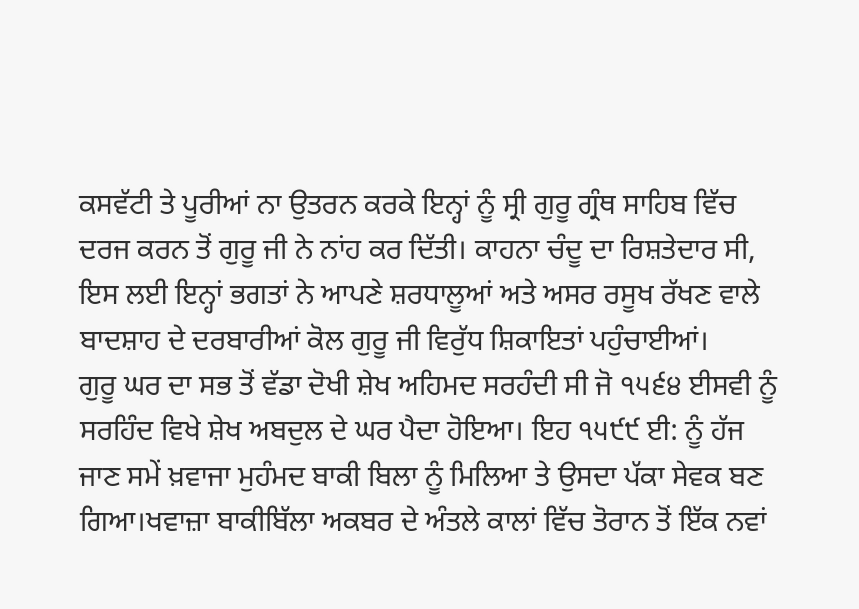ਕਸਵੱਟੀ ਤੇ ਪੂਰੀਆਂ ਨਾ ਉਤਰਨ ਕਰਕੇ ਇਨ੍ਹਾਂ ਨੂੰ ਸ੍ਰੀ ਗੁਰੂ ਗ੍ਰੰਥ ਸਾਹਿਬ ਵਿੱਚ ਦਰਜ ਕਰਨ ਤੋਂ ਗੁਰੂ ਜੀ ਨੇ ਨਾਂਹ ਕਰ ਦਿੱਤੀ। ਕਾਹਨਾ ਚੰਦੂ ਦਾ ਰਿਸ਼ਤੇਦਾਰ ਸੀ, ਇਸ ਲਈ ਇਨ੍ਹਾਂ ਭਗਤਾਂ ਨੇ ਆਪਣੇ ਸ਼ਰਧਾਲੂਆਂ ਅਤੇ ਅਸਰ ਰਸੂਖ ਰੱਖਣ ਵਾਲੇ ਬਾਦਸ਼ਾਹ ਦੇ ਦਰਬਾਰੀਆਂ ਕੋਲ ਗੁਰੂ ਜੀ ਵਿਰੁੱਧ ਸ਼ਿਕਾਇਤਾਂ ਪਹੁੰਚਾਈਆਂ।
ਗੁਰੂ ਘਰ ਦਾ ਸਭ ਤੋਂ ਵੱਡਾ ਦੋਖੀ ਸ਼ੇਖ ਅਹਿਮਦ ਸਰਹੰਦੀ ਸੀ ਜੋ ੧੫੬੪ ਈਸਵੀ ਨੂੰ ਸਰਹਿੰਦ ਵਿਖੇ ਸ਼ੇਖ ਅਬਦੁਲ ਦੇ ਘਰ ਪੈਦਾ ਹੋਇਆ। ਇਹ ੧੫੯੯ ਈ: ਨੂੰ ਹੱਜ ਜਾਣ ਸਮੇਂ ਖ਼ਵਾਜਾ ਮੁਹੰਮਦ ਬਾਕੀ ਬਿਲਾ ਨੂੰ ਮਿਲਿਆ ਤੇ ਉਸਦਾ ਪੱਕਾ ਸੇਵਕ ਬਣ ਗਿਆ।ਖਵਾਜ਼ਾ ਬਾਕੀਬਿੱਲਾ ਅਕਬਰ ਦੇ ਅੰਤਲੇ ਕਾਲਾਂ ਵਿੱਚ ਤੋਰਾਨ ਤੋਂ ਇੱਕ ਨਵਾਂ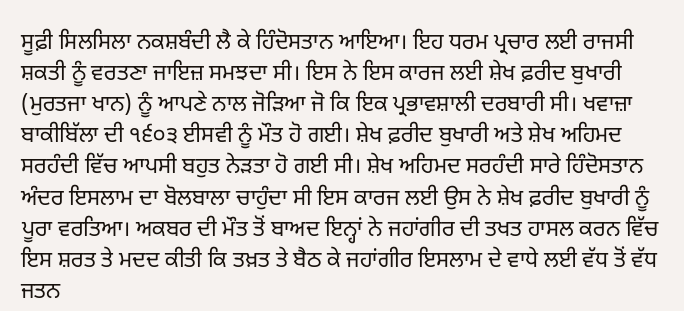ਸੂਫ਼ੀ ਸਿਲਸਿਲਾ ਨਕਸ਼ਬੰਦੀ ਲੈ ਕੇ ਹਿੰਦੋਸਤਾਨ ਆਇਆ। ਇਹ ਧਰਮ ਪ੍ਰਚਾਰ ਲਈ ਰਾਜਸੀ ਸ਼ਕਤੀ ਨੂੰ ਵਰਤਣਾ ਜਾਇਜ਼ ਸਮਝਦਾ ਸੀ। ਇਸ ਨੇ ਇਸ ਕਾਰਜ ਲਈ ਸ਼ੇਖ ਫ਼ਰੀਦ ਬੁਖਾਰੀ (ਮੁਰਤਜਾ ਖਾਨ) ਨੂੰ ਆਪਣੇ ਨਾਲ ਜੋਡ਼ਿਆ ਜੋ ਕਿ ਇਕ ਪ੍ਰਭਾਵਸ਼ਾਲੀ ਦਰਬਾਰੀ ਸੀ। ਖਵਾਜ਼ਾ ਬਾਕੀਬਿੱਲਾ ਦੀ ੧੬੦੩ ਈਸਵੀ ਨੂੰ ਮੌਤ ਹੋ ਗਈ। ਸ਼ੇਖ ਫ਼ਰੀਦ ਬੁਖਾਰੀ ਅਤੇ ਸ਼ੇਖ ਅਹਿਮਦ ਸਰਹੰਦੀ ਵਿੱਚ ਆਪਸੀ ਬਹੁਤ ਨੇੜਤਾ ਹੋ ਗਈ ਸੀ। ਸ਼ੇਖ ਅਹਿਮਦ ਸਰਹੰਦੀ ਸਾਰੇ ਹਿੰਦੋਸਤਾਨ ਅੰਦਰ ਇਸਲਾਮ ਦਾ ਬੋਲਬਾਲਾ ਚਾਹੁੰਦਾ ਸੀ ਇਸ ਕਾਰਜ ਲਈ ਉਸ ਨੇ ਸ਼ੇਖ ਫ਼ਰੀਦ ਬੁਖਾਰੀ ਨੂੰ ਪੂਰਾ ਵਰਤਿਆ। ਅਕਬਰ ਦੀ ਮੌਤ ਤੋਂ ਬਾਅਦ ਇਨ੍ਹਾਂ ਨੇ ਜਹਾਂਗੀਰ ਦੀ ਤਖਤ ਹਾਸਲ ਕਰਨ ਵਿੱਚ ਇਸ ਸ਼ਰਤ ਤੇ ਮਦਦ ਕੀਤੀ ਕਿ ਤਖ਼ਤ ਤੇ ਬੈਠ ਕੇ ਜਹਾਂਗੀਰ ਇਸਲਾਮ ਦੇ ਵਾਧੇ ਲਈ ਵੱਧ ਤੋਂ ਵੱਧ ਜਤਨ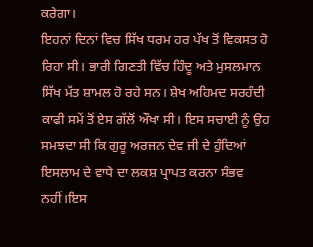ਕਰੇਗਾ।
ਇਹਨਾਂ ਦਿਨਾਂ ਵਿਚ ਸਿੱਖ ਧਰਮ ਹਰ ਪੱਖ ਤੋਂ ਵਿਕਸਤ ਹੋ ਰਿਹਾ ਸੀ। ਭਾਰੀ ਗਿਣਤੀ ਵਿੱਚ ਹਿੰਦੂ ਅਤੇ ਮੁਸਲਮਾਨ ਸਿੱਖ ਮੱਤ ਸ਼ਾਮਲ ਹੋ ਰਹੇ ਸਨ। ਸ਼ੇਖ ਅਹਿਮਦ ਸਰਹੰਦੀ ਕਾਫੀ ਸਮੇਂ ਤੋਂ ਏਸ ਗੱਲੋਂ ਔਖਾ ਸੀ। ਇਸ ਸਚਾਈ ਨੂੰ ਉਹ ਸਮਝਦਾ ਸੀ ਕਿ ਗੁਰੂ ਅਰਜਨ ਦੇਵ ਜੀ ਦੇ ਹੁੰਦਿਆਂ ਇਸਲਾਮ ਦੇ ਵਾਧੇ ਦਾ ਲਕਸ਼ ਪ੍ਰਾਪਤ ਕਰਨਾ ਸੰਭਵ ਨਹੀਂ।ਇਸ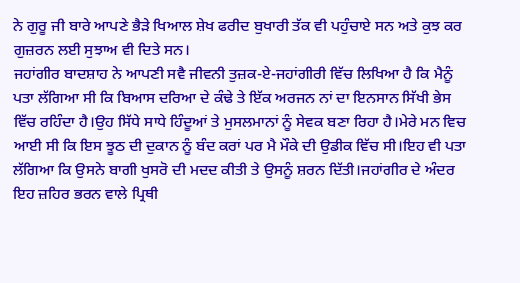ਨੇ ਗੁਰੂ ਜੀ ਬਾਰੇ ਆਪਣੇ ਭੈੜੇ ਖਿਆਲ ਸ਼ੇਖ ਫਰੀਦ ਬੁਖਾਰੀ ਤੱਕ ਵੀ ਪਹੁੰਚਾਏ ਸਨ ਅਤੇ ਕੁਝ ਕਰ ਗੁਜ਼ਰਨ ਲਈ ਸੁਝਾਅ ਵੀ ਦਿਤੇ ਸਨ।
ਜਹਾਂਗੀਰ ਬਾਦਸ਼ਾਹ ਨੇ ਆਪਣੀ ਸਵੈ ਜੀਵਨੀ ਤੁਜ਼ਕ-ਏ-ਜਹਾਂਗੀਰੀ ਵਿੱਚ ਲਿਖਿਆ ਹੈ ਕਿ ਮੈਨੂੰ ਪਤਾ ਲੱਗਿਆ ਸੀ ਕਿ ਬਿਆਸ ਦਰਿਆ ਦੇ ਕੰਢੇ ਤੇ ਇੱਕ ਅਰਜਨ ਨਾਂ ਦਾ ਇਨਸਾਨ ਸਿੱਖੀ ਭੇਸ ਵਿੱਚ ਰਹਿੰਦਾ ਹੈ।ਉਹ ਸਿੱਧੇ ਸਾਧੇ ਹਿੰਦੂਆਂ ਤੇ ਮੁਸਲਮਾਨਾਂ ਨੂੰ ਸੇਵਕ ਬਣਾ ਰਿਹਾ ਹੈ।ਮੇਰੇ ਮਨ ਵਿਚ ਆਈ ਸੀ ਕਿ ਇਸ ਝੂਠ ਦੀ ਦੁਕਾਨ ਨੂੰ ਬੰਦ ਕਰਾਂ ਪਰ ਮੈ ਮੌਕੇ ਦੀ ਉਡੀਕ ਵਿੱਚ ਸੀ।ਇਹ ਵੀ ਪਤਾ ਲੱਗਿਆ ਕਿ ਉਸਨੇ ਬਾਗੀ ਖੁਸਰੋ ਦੀ ਮਦਦ ਕੀਤੀ ਤੇ ਉਸਨੂੰ ਸ਼ਰਨ ਦਿੱਤੀ।ਜਹਾਂਗੀਰ ਦੇ ਅੰਦਰ ਇਹ ਜ਼ਹਿਰ ਭਰਨ ਵਾਲੇ ਪ੍ਰਿਥੀ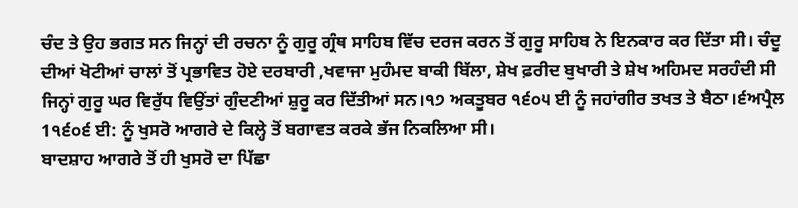ਚੰਦ ਤੇ ਉਹ ਭਗਤ ਸਨ ਜਿਨ੍ਹਾਂ ਦੀ ਰਚਨਾ ਨੂੰ ਗੁਰੂ ਗ੍ਰੰਥ ਸਾਹਿਬ ਵਿੱਚ ਦਰਜ ਕਰਨ ਤੋਂ ਗੁਰੂ ਸਾਹਿਬ ਨੇ ਇਨਕਾਰ ਕਰ ਦਿੱਤਾ ਸੀ। ਚੰਦੂ ਦੀਆਂ ਖੋਟੀਆਂ ਚਾਲਾਂ ਤੋਂ ਪ੍ਰਭਾਵਿਤ ਹੋਏ ਦਰਬਾਰੀ ,ਖਵਾਜਾ ਮੁਹੰਮਦ ਬਾਕੀ ਬਿੱਲਾ, ਸ਼ੇਖ ਫ਼ਰੀਦ ਬੁਖਾਰੀ ਤੇ ਸ਼ੇਖ ਅਹਿਮਦ ਸਰਹੰਦੀ ਸੀ ਜਿਨ੍ਹਾਂ ਗੁਰੂ ਘਰ ਵਿਰੁੱਧ ਵਿਉਂਤਾਂ ਗੁੰਦਣੀਆਂ ਸ਼ੁਰੂ ਕਰ ਦਿੱਤੀਆਂ ਸਨ।੧੭ ਅਕਤੂਬਰ ੧੬੦੫ ਈ ਨੂੰ ਜਹਾਂਗੀਰ ਤਖਤ ਤੇ ਬੈਠਾ।੬ਅਪ੍ਰੈਲ 1੧੬੦੬ ਈ: ਨੂੰ ਖੁਸਰੋ ਆਗਰੇ ਦੇ ਕਿਲ੍ਹੇ ਤੋਂ ਬਗਾਵਤ ਕਰਕੇ ਭੱਜ ਨਿਕਲਿਆ ਸੀ।
ਬਾਦਸ਼ਾਹ ਆਗਰੇ ਤੋਂ ਹੀ ਖੁਸਰੋ ਦਾ ਪਿੱਛਾ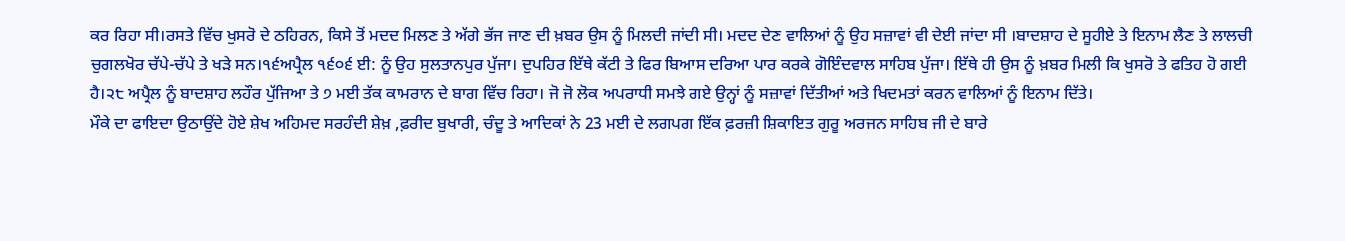ਕਰ ਰਿਹਾ ਸੀ।ਰਸਤੇ ਵਿੱਚ ਖੁਸਰੋ ਦੇ ਠਹਿਰਨ, ਕਿਸੇ ਤੋਂ ਮਦਦ ਮਿਲਣ ਤੇ ਅੱਗੇ ਭੱਜ ਜਾਣ ਦੀ ਖ਼ਬਰ ਉਸ ਨੂੰ ਮਿਲਦੀ ਜਾਂਦੀ ਸੀ। ਮਦਦ ਦੇਣ ਵਾਲਿਆਂ ਨੂੰ ਉਹ ਸਜ਼ਾਵਾਂ ਵੀ ਦੇਈ ਜਾਂਦਾ ਸੀ ।ਬਾਦਸ਼ਾਹ ਦੇ ਸੂਹੀਏ ਤੇ ਇਨਾਮ ਲੈਣ ਤੇ ਲਾਲਚੀ ਚੁਗਲਖੋਰ ਚੱਪੇ-ਚੱਪੇ ਤੇ ਖੜੇ ਸਨ।੧੬ਅਪ੍ਰੈਲ ੧੬੦੬ ਈ: ਨੂੰ ਉਹ ਸੁਲਤਾਨਪੁਰ ਪੁੱਜਾ। ਦੁਪਹਿਰ ਇੱਥੇ ਕੱਟੀ ਤੇ ਫਿਰ ਬਿਆਸ ਦਰਿਆ ਪਾਰ ਕਰਕੇ ਗੋਇੰਦਵਾਲ ਸਾਹਿਬ ਪੁੱਜਾ। ਇੱਥੇ ਹੀ ਉਸ ਨੂੰ ਖ਼ਬਰ ਮਿਲੀ ਕਿ ਖੁਸਰੋ ਤੇ ਫਤਿਹ ਹੋ ਗਈ ਹੈ।੨੮ ਅਪ੍ਰੈਲ ਨੂੰ ਬਾਦਸ਼ਾਹ ਲਹੌਰ ਪੁੱਜਿਆ ਤੇ ੭ ਮਈ ਤੱਕ ਕਾਮਰਾਨ ਦੇ ਬਾਗ ਵਿੱਚ ਰਿਹਾ। ਜੋ ਜੋ ਲੋਕ ਅਪਰਾਧੀ ਸਮਝੇ ਗਏ ਉਨ੍ਹਾਂ ਨੂੰ ਸਜ਼ਾਵਾਂ ਦਿੱਤੀਆਂ ਅਤੇ ਖਿਦਮਤਾਂ ਕਰਨ ਵਾਲਿਆਂ ਨੂੰ ਇਨਾਮ ਦਿੱਤੇ।
ਮੌਕੇ ਦਾ ਫਾਇਦਾ ਉਠਾਉਂਦੇ ਹੋਏ ਸ਼ੇਖ ਅਹਿਮਦ ਸਰਹੰਦੀ ਸ਼ੇਖ਼ ,ਫ਼ਰੀਦ ਬੁਖਾਰੀ, ਚੰਦੂ ਤੇ ਆਦਿਕਾਂ ਨੇ 23 ਮਈ ਦੇ ਲਗਪਗ ਇੱਕ ਫ਼ਰਜ਼ੀ ਸ਼ਿਕਾਇਤ ਗੁਰੂ ਅਰਜਨ ਸਾਹਿਬ ਜੀ ਦੇ ਬਾਰੇ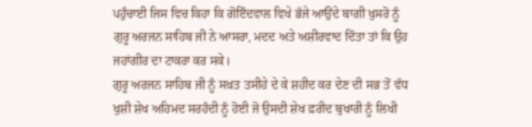ਪਹੁੰਚਾਈ ਜਿਸ ਵਿਚ ਕਿਹਾ ਕਿ ਗੋਇੰਦਵਾਲ ਵਿਖੇ ਭੱਜੇ ਆਉਂਦੇ ਬਾਗੀ ਖੁਸਰੋ ਨੂੰ ਗੁਰੂ ਅਰਜਨ ਸਾਹਿਬ ਜੀ ਨੇ ਆਸਰਾ, ਮਦਦ ਅਤੇ ਅਸ਼ੀਰਵਾਦ ਦਿੱਤਾ ਤਾਂ ਕਿ ਉਹ ਜਹਾਂਗੀਰ ਦਾ ਟਾਕਰਾ ਕਰ ਸਕੇ।
ਗੁਰੂ ਅਰਜਨ ਸਾਹਿਬ ਜੀ ਨੂੰ ਸਖ਼ਤ ਤਸੀਹੇ ਦੇ ਕੇ ਸ਼ਹੀਦ ਕਰ ਦੇਣ ਦੀ ਸਭ ਤੋਂ ਵੱਧ ਖੁਸ਼ੀ ਸ਼ੇਖ ਅਹਿਮਦ ਸਰਹੰਦੀ ਨੂੰ ਹੋਈ ਜੋ ਉਸਦੀ ਸ਼ੇਖ ਫ਼ਰੀਦ ਬੁਖਾਰੀ ਨੂੰ ਲਿਖੀ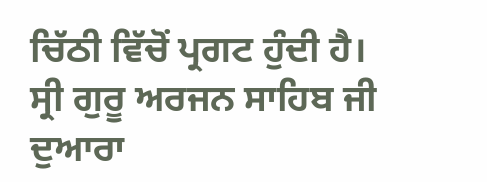ਚਿੱਠੀ ਵਿੱਚੋਂ ਪ੍ਰਗਟ ਹੁੰਦੀ ਹੈ।
ਸ੍ਰੀ ਗੁਰੂ ਅਰਜਨ ਸਾਹਿਬ ਜੀ ਦੁਆਰਾ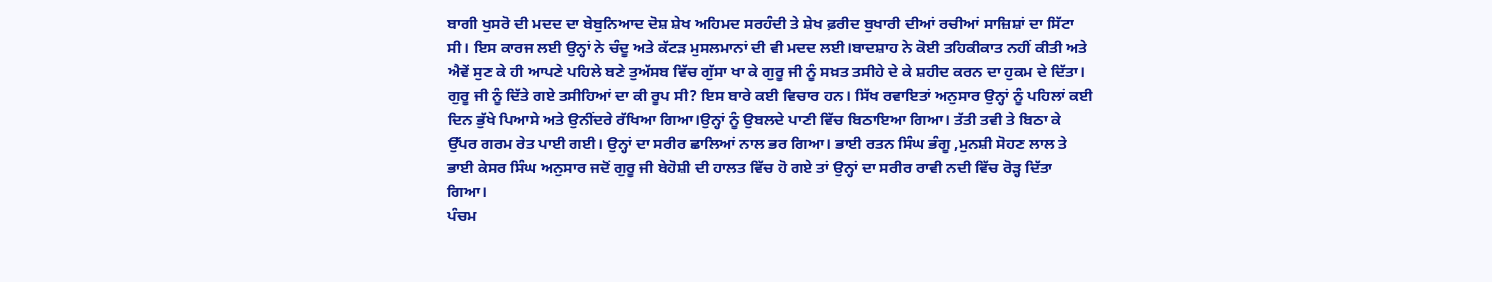ਬਾਗੀ ਖੁਸਰੋ ਦੀ ਮਦਦ ਦਾ ਬੇਬੁਨਿਆਦ ਦੋਸ਼ ਸ਼ੇਖ ਅਹਿਮਦ ਸਰਹੰਦੀ ਤੇ ਸ਼ੇਖ ਫ਼ਰੀਦ ਬੁਖਾਰੀ ਦੀਆਂ ਰਚੀਆਂ ਸਾਜ਼ਿਸ਼ਾਂ ਦਾ ਸਿੱਟਾ ਸੀ। ਇਸ ਕਾਰਜ ਲਈ ਉਨ੍ਹਾਂ ਨੇ ਚੰਦੂ ਅਤੇ ਕੱਟੜ ਮੁਸਲਮਾਨਾਂ ਦੀ ਵੀ ਮਦਦ ਲਈ।ਬਾਦਸ਼ਾਹ ਨੇ ਕੋਈ ਤਹਿਕੀਕਾਤ ਨਹੀਂ ਕੀਤੀ ਅਤੇ ਐਵੇਂ ਸੁਣ ਕੇ ਹੀ ਆਪਣੇ ਪਹਿਲੇ ਬਣੇ ਤੁਅੱਸਬ ਵਿੱਚ ਗੁੱਸਾ ਖਾ ਕੇ ਗੁਰੂ ਜੀ ਨੂੰ ਸਖ਼ਤ ਤਸੀਹੇ ਦੇ ਕੇ ਸ਼ਹੀਦ ਕਰਨ ਦਾ ਹੁਕਮ ਦੇ ਦਿੱਤਾ।
ਗੁਰੂ ਜੀ ਨੂੰ ਦਿੱਤੇ ਗਏ ਤਸੀਹਿਆਂ ਦਾ ਕੀ ਰੂਪ ਸੀ? ਇਸ ਬਾਰੇ ਕਈ ਵਿਚਾਰ ਹਨ। ਸਿੱਖ ਰਵਾਇਤਾਂ ਅਨੁਸਾਰ ਉਨ੍ਹਾਂ ਨੂੰ ਪਹਿਲਾਂ ਕਈ ਦਿਨ ਭੁੱਖੇ ਪਿਆਸੇ ਅਤੇ ਉਨੀਂਦਰੇ ਰੱਖਿਆ ਗਿਆ।ਉਨ੍ਹਾਂ ਨੂੰ ਉਬਲਦੇ ਪਾਣੀ ਵਿੱਚ ਬਿਠਾਇਆ ਗਿਆ। ਤੱਤੀ ਤਵੀ ਤੇ ਬਿਠਾ ਕੇ ਉੱਪਰ ਗਰਮ ਰੇਤ ਪਾਈ ਗਈ। ਉਨ੍ਹਾਂ ਦਾ ਸਰੀਰ ਛਾਲਿਆਂ ਨਾਲ ਭਰ ਗਿਆ। ਭਾਈ ਰਤਨ ਸਿੰਘ ਭੰਗੂ ,ਮੁਨਸ਼ੀ ਸੋਹਣ ਲਾਲ ਤੇ ਭਾਈ ਕੇਸਰ ਸਿੰਘ ਅਨੁਸਾਰ ਜਦੋਂ ਗੁਰੂ ਜੀ ਬੇਹੋਸ਼ੀ ਦੀ ਹਾਲਤ ਵਿੱਚ ਹੋ ਗਏ ਤਾਂ ਉਨ੍ਹਾਂ ਦਾ ਸਰੀਰ ਰਾਵੀ ਨਦੀ ਵਿੱਚ ਰੋੜ੍ਹ ਦਿੱਤਾ ਗਿਆ।
ਪੰਚਮ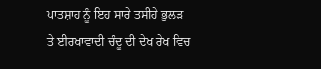ਪਾਤਸ਼ਾਹ ਨੂੰ ਇਹ ਸਾਰੇ ਤਸੀਹੇ ਭੁਲੜ ਤੇ ਈਰਖਾਵਾਦੀ ਚੰਦੂ ਦੀ ਦੇਖ ਰੇਖ ਵਿਚ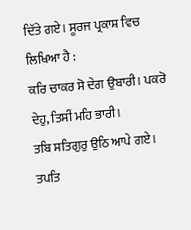ਦਿੱਤੇ ਗਏ। ਸੂਰਜ ਪ੍ਰਕਾਸ਼ ਵਿਚ ਲਿਖਿਆ ਹੈ :
ਕਰਿ ਚਾਕਰ ਸੋ ਦੇਗ ਉਬਾਰੀ। ਪਕਰੋ ਦੇਹੁ, ਤਿਸੀਂ ਮਹਿ ਭਾਰੀ।
ਤਬਿ ਸਤਿਗੁਰੁ ਉਠਿ ਆਪੇ ਗਏ। ਤਪਤਿ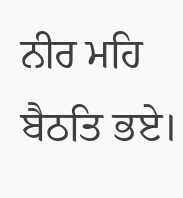ਨੀਰ ਮਹਿ ਬੈਠਤਿ ਭਏ।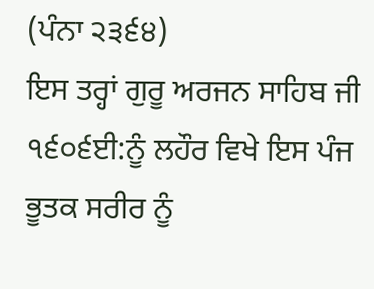(ਪੰਨਾ ੨੩੬੪)
ਇਸ ਤਰ੍ਹਾਂ ਗੁਰੂ ਅਰਜਨ ਸਾਹਿਬ ਜੀ ੧੬੦੬ਈ:ਨੂੰ ਲਹੌਰ ਵਿਖੇ ਇਸ ਪੰਜ ਭੂਤਕ ਸਰੀਰ ਨੂੰ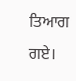ਤਿਆਗ ਗਏ।